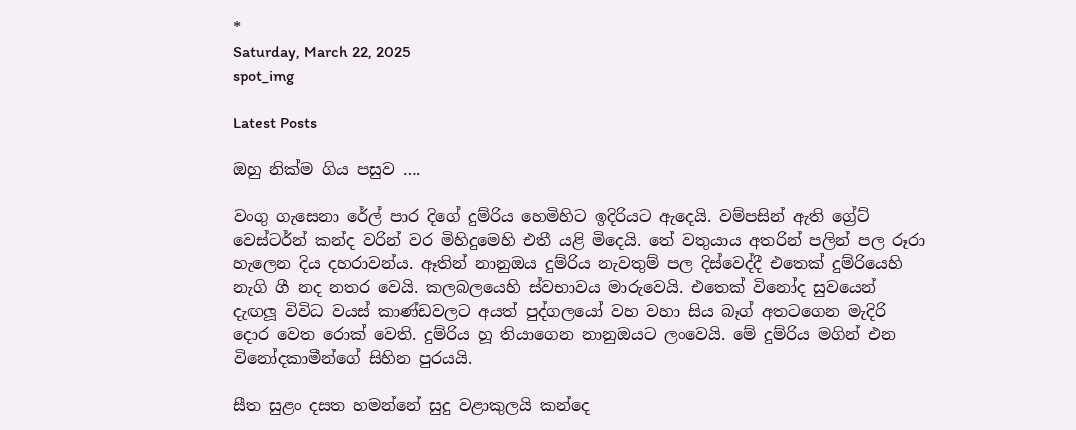*
Saturday, March 22, 2025
spot_img

Latest Posts

ඔහු නික්ම ගිය පසුව ….

වංගු ගැසෙනා රේල් පාර දිගේ දුම්රිය හෙමිහිට ඉදිරියට ඇදෙයි. වම්පසින් ඇති ග්‍රේට් වෙස්ටර්න් කන්ද වරින් වර මිහිදුමෙහි එතී යළි මිදෙයි. තේ වතුයාය අතරින් පලින් පල රූරා හැලෙන දිය දහරාවන්ය. ඈතින් නානුඔය දුම්රිය නැවතුම් පල දිස්වෙද්දී එතෙක් දුම්රියෙහි නැගි ගී නද නතර වෙයි. කලබලයෙහි ස්වභාවය මාරුවෙයි. එතෙක් විනෝද සුවයෙන් දැඟලූ විවිධ වයස් කාණ්ඩවලට අයත් පුද්ගලයෝ වහ වහා සිය බෑග් අතටගෙන මැදිරි දොර වෙත රොක් වෙති. දුම්රිය හූ තියාගෙන නානුඔයට ලංවෙයි. මේ දුම්රිය මගින් එන විනෝදකාමීන්ගේ සිහින පුරයයි.

සීත සුළං දසත හමන්නේ සුදු වළාකුලයි කන්දෙ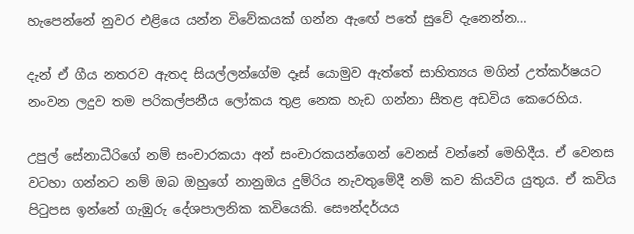හැපෙන්නේ නුවර එළියෙ යන්න විවේකයක් ගන්න ඇඟේ පතේ සුවේ දැනෙන්න…

දැන් ඒ ගීය නතරව ඇතද සියල්ලන්ගේම දෑස් යොමුව ඇත්තේ සාහිත්‍යය මගින් උත්කර්ෂයට නංවන ලදුව තම පරිකල්පනීය ලෝකය තුළ නෙක හැඩ ගන්නා සීතළ අඩවිය කෙරෙහිය.

උපුල් සේනාධීරිගේ නම් සංචාරකයා අන් සංචාරකයන්ගෙන් වෙනස් වන්නේ මෙහිදීය. ඒ වෙනස වටහා ගන්නට නම් ඔබ ඔහුගේ නානුඔය දුම්රිය නැවතුමේදී නම් කව කියවිය යුතුය. ඒ කවිය පිටුපස ඉන්නේ ගැඹුරු දේශපාලනික කවියෙකි. සෞන්දර්යය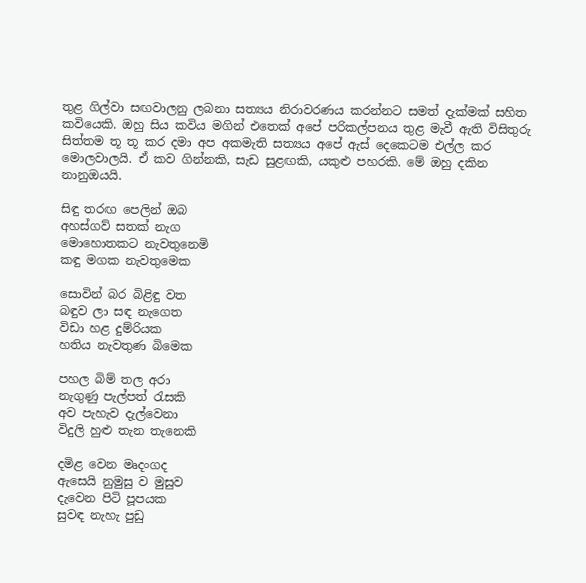තුළ ගිල්වා සඟවාලනු ලබනා සත්‍යය නිරාවරණය කරන්නට සමත් දැක්මක් සහිත කවියෙකි. ඔහු සිය කවිය මගින් එතෙක් අපේ පරිකල්පනය තුළ මැවී ඇති විසිතුරු සිත්තම තූ තූ කර දමා අප අකමැති සත්‍යය අපේ ඇස් දෙකෙටම එල්ල කර මොලවාලයි. ඒ කව ගින්නකි, සැඩ සුළඟකි, යකුළු පහරකි. මේ ඔහු දකින නානුඔයයි.

සි‍ඳු තරඟ පෙලින් ඔබ
අහස්ගව් සතක් නැග
මොහොතකට නැවතුනෙමි
කඳු මගක නැවතුමෙක

සොවින් බර බිළිඳු වත
බඳුව ලා සඳ නැගෙත
විඩා හළ දුම්රියක
හතිය නැවතුණ බිමෙක

පහල බිම් තල අරා
නැගුණු පැල්පත් රැසකි
අව පැහැව දැල්වෙනා
විදුලි හුළු තැන තැනෙකි

දමිළ වෙන මෘදංගද
ඇසෙයි නුමුසු ව මුසුව
දැවෙන පිටි පූපයක
සුවඳ නැහැ පුඩු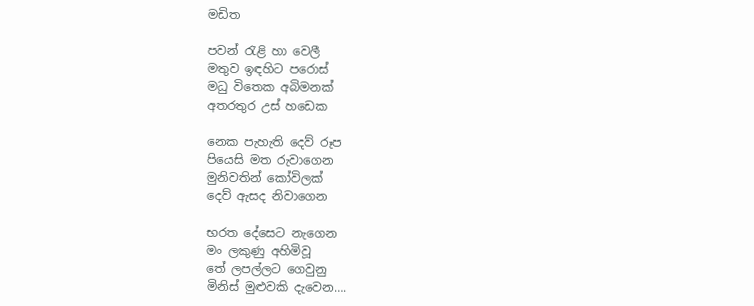මඩිත

පවන් රැළි හා වෙලී
මතුව ඉඳහිට පරොස්
මධු විතෙක අබිමනක්
අතරතුර උස් හඩෙක

නෙක පැහැති දෙව් රූප
පියෙසි මත රුවාගෙන
මුනිවතින් කෝවිලක්
දෙව් ඇසද නිවාගෙන

භරත දේසෙට නැගෙන
මං ලකුණු අහිමිවූ
තේ ලපල්ලට ගෙවුනු
මිනිස් මුළුවකි දැවෙන….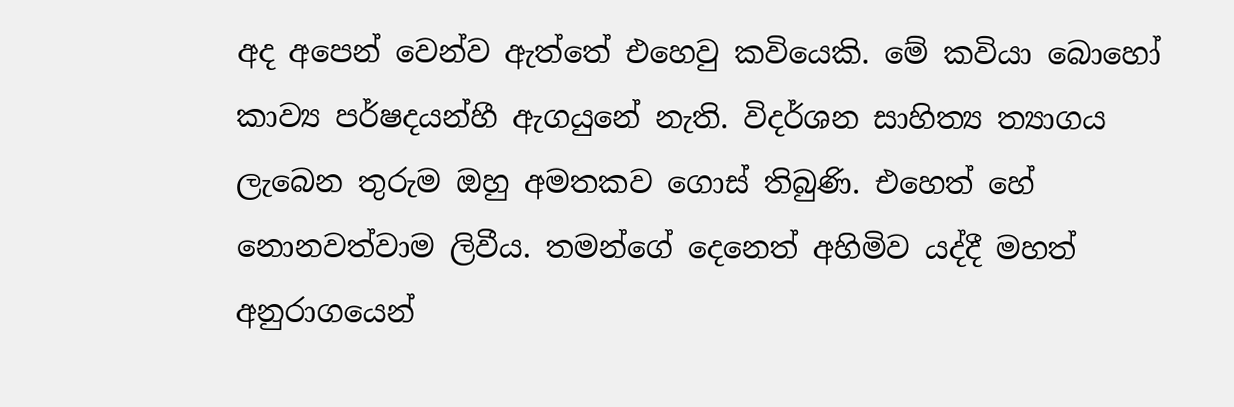අද අපෙන් වෙන්ව ඇත්තේ එහෙවු කවියෙකි. මේ කවියා බොහෝ කාව්‍ය පර්ෂදයන්හී ඇගයුනේ නැති. විදර්ශන සාහිත්‍ය ත්‍යාගය ලැබෙන තුරුම ඔහු අමතකව ගොස් තිබුණි. එහෙත් හේ නොනවත්වාම ලිවීය. තමන්ගේ දෙනෙත් අහිමිව යද්දී මහත් අනුරාගයෙන්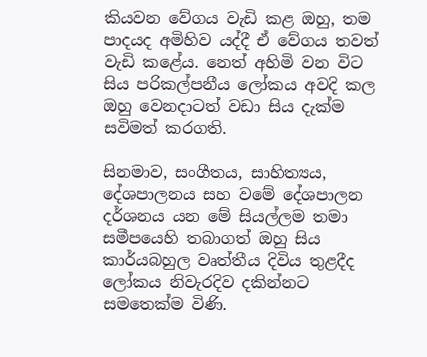කියවන වේගය වැඩි කළ ඔහු, තම පාදයද අමිහිව යද්දී ඒ වේගය තවත් වැඩි කළේය. නෙත් අහිමි වන විට සිය පරිකල්පනීය ලෝකය අවදි කල ඔහු වෙනදාටත් වඩා සිය දැක්ම සවිමත් කරගති.

සිනමාව, සංගීතය, සාහිත්‍යය, දේශපාලනය සහ වමේ දේශපාලන දර්ශනය යන මේ සියල්ලම තමා සමීපයෙහි තබාගත් ඔහු සිය කාර්යබහුල වෘත්තීය දිවිය තුළදීද ලෝකය නිවැරදිව දකින්නට සමතෙක්ම විණි.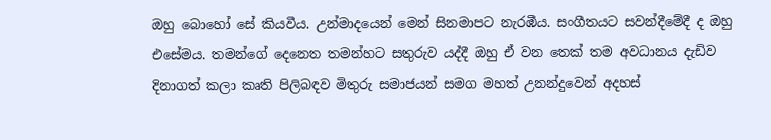ඔහු බොහෝ සේ කියවීය. උන්මාදයෙන් මෙන් සිනමාපට නැරඹීය. සංගීතයට සවන්දීමේදී ද ඔහු එසේමය. තමන්ගේ දෙනෙත තමන්හට සතුරුව යද්දී ඔහු ඒ වන තෙක් තම අවධානය දැඩිව දිනාගත් කලා කෘති පිලිබඳව මිතුරු සමාජයන් සමග මහත් උනන්දුවෙන් අදහස්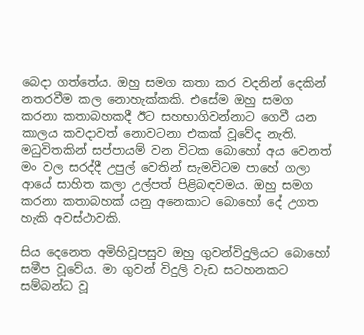බෙදා ගත්තේය. ඔහු සමග කතා කර වදනින් දෙකින් නතරවීම කල නොහැක්කකි. එසේම ඔහු සමග කරනා කතාබහකදී ඊට සහභාගිවන්නාට ගෙවී යන කාලය කවදාවත් නොවටනා එකක් වූවේද නැති. මධුවිතකින් සප්පායම් වන විටක බොහෝ අය වෙනත් මං වල සරද්දී උපුල් වෙතින් සැමවිටම පාහේ ගලා ආයේ සාහිත කලා උල්පත් පිළිබඳවමය. ඔහු සමග කරනා කතාබහක් යනු අනෙකාට බොහෝ දේ උගත හැකි අවස්ථාවකි.

සිය දෙනෙත අමිහිවූපසුව ඔහු ගුවන්විදුලියට බොහෝ සමීප වූවේය. මා ගුවන් විදුලි වැඩ සටහනකට සම්බන්ධ වූ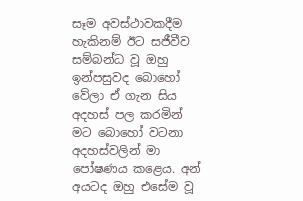සෑම අවස්ථාවකදීම හැකිනම් ඊට සජීවීව සම්බන්ධ වූ ඔහු ඉන්පසුවද බොහෝ වේලා ඒ ගැන සිය අදහස් පල කරමින් මට බොහෝ වටනා අදහස්වලින් මා පෝෂණය කළෙය. අන් අයටද ඔහු එසේම වූ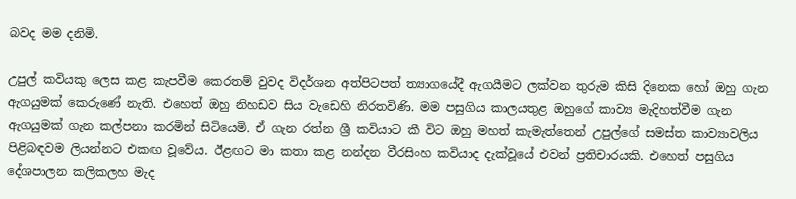බවද මම දනිමි.

උපුල් කවියකු ලෙස කළ කැපවීම කෙරතම් වුවද විදර්ශන අත්පිටපත් ත්‍යාගයේදී ඇගයීමට ලක්වන තුරුම කිසි දිනෙක හෝ ඔහු ගැන ඇගයුමක් කෙරුණේ නැති. එහෙත් ඔහු නිහඩව සිය වැඩෙහි නිරතවිණි. මම පසුගිය කාලයතුළ ඔහුගේ කාව්‍ය මැදිහත්වීම ගැන ඇගයුමක් ගැන කල්පනා කරමින් සිටියෙමි. ඒ ගැන රත්න ශ්‍රී කවියාට කී විට ඔහු මහත් කැමැත්තෙන් උපුල්ගේ සමස්ත කාව්‍යාවලිය පිළිබඳවම ලියන්නට එකඟ වූවේය. ඊළඟට මා කතා කළ නන්දන වීරසිංහ කවියාද දැක්වූයේ එවන් ප්‍රතිචාරයකි. එහෙත් පසුගිය දේශපාලන කලිකලහ මැද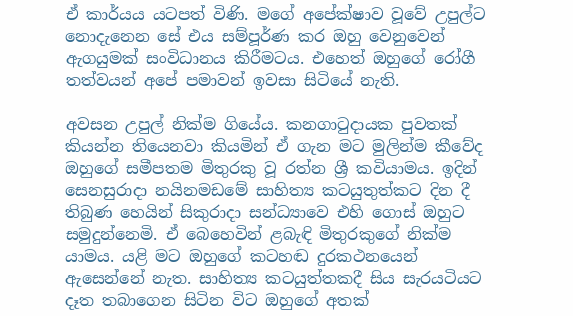ඒ කාර්යය යටපත් විණි. මගේ අපේක්ෂාව වූවේ උපුල්ට නොදැනෙන සේ එය සම්පූර්ණ කර ඔහු වෙනුවෙන් ඇගයුමක් සංවිධානය කිරීමටය. එහෙත් ඔහුගේ රෝගී තත්වයන් අපේ පමාවන් ඉවසා සිටියේ නැති.

අවසන උපුල් නික්ම ගියේය. කනගාටුදායක පුවතක් කියන්න තියෙනවා කියමින් ඒ ගැන මට මුලින්ම කීවේද ඔහුගේ සමීපතම මිතුරකු වූ රත්න ශ්‍රී කවියාමය. ඉදින් සෙනසුරාදා නයිනමඩමේ සාහිත්‍ය කටයුතුත්කට දින දී තිබුණ හෙයින් සිකුරාදා සන්ධ්‍යාවෙ එහි ගොස් ඔහුට සමුදුන්නෙමි. ඒ බෙහෙවින් ළබැඳි මිතුරකුගේ නික්ම යාමය. යළි මට ඔහුගේ කටහඬ දුරකථනයෙන් ඇසෙන්නේ නැත. සාහිත්‍ය කටයුත්තකදී සිය සැරයටියට දෑත තබාගෙන සිටින විට ඔහුගේ අතක්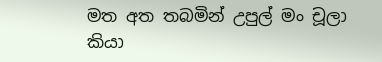මත අත තබමින් උපුල් මං චූලා කියා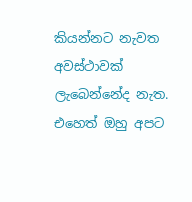කියන්නට නැවත අවස්ථාවක් ලැබෙන්නේද නැත. එහෙත් ඔහු අපට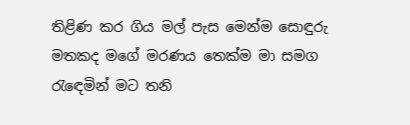තිළිණ කර ගිය මල් පැස මෙන්ම සොඳුරු මතකද මගේ මරණය තෙක්ම මා සමග රැඳෙමින් මට තනි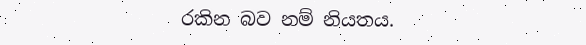රකින බව නම් නියතය.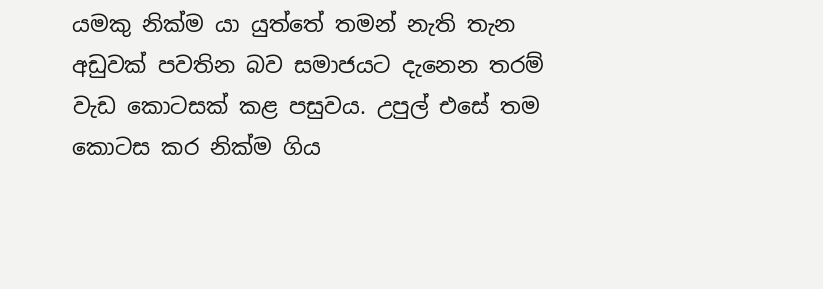යමකු නික්ම යා යුත්තේ තමන් නැති තැන අඩුවක් පවතින බව සමාජයට දැනෙන තරම් වැඩ කොටසක් කළ පසුවය. උපුල් එසේ තම කොටස කර නික්ම ගිය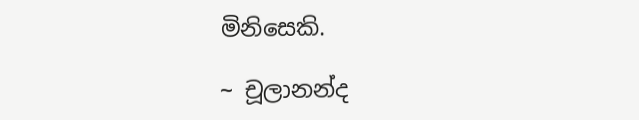මිනිසෙකි.

~ චූලානන්ද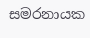සමරනායක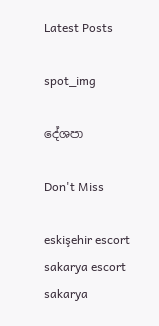Latest Posts

spot_img

දේශපා

Don't Miss

eskişehir escort sakarya escort sakarya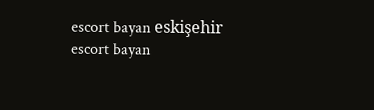escort bayan eskişehir escort bayan